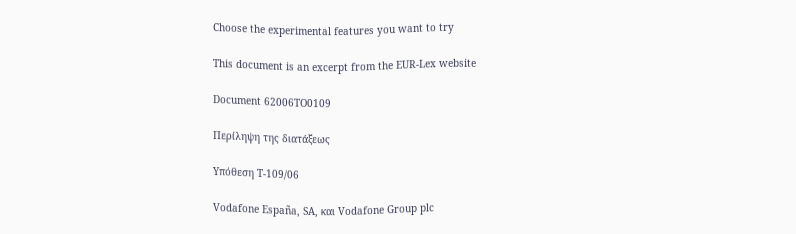Choose the experimental features you want to try

This document is an excerpt from the EUR-Lex website

Document 62006TO0109

Περίληψη της διατάξεως

Υπόθεση T-109/06

Vodafone España, SA, και Vodafone Group plc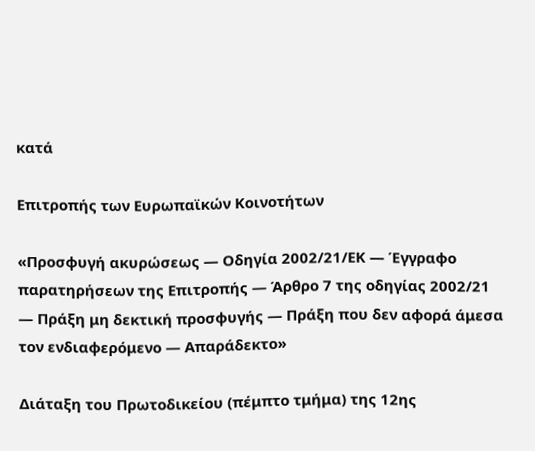κατά

Επιτροπής των Ευρωπαϊκών Κοινοτήτων

«Προσφυγή ακυρώσεως — Οδηγία 2002/21/ΕΚ — Έγγραφο παρατηρήσεων της Επιτροπής — Άρθρο 7 της οδηγίας 2002/21 — Πράξη μη δεκτική προσφυγής — Πράξη που δεν αφορά άμεσα τον ενδιαφερόμενο — Απαράδεκτο»

Διάταξη του Πρωτοδικείου (πέμπτο τμήμα) της 12ης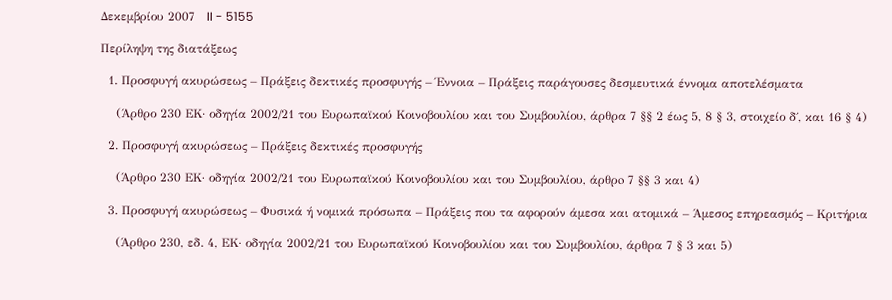Δεκεμβρίου 2007   II - 5155

Περίληψη της διατάξεως

  1. Προσφυγή ακυρώσεως – Πράξεις δεκτικές προσφυγής – Έννοια – Πράξεις παράγουσες δεσμευτικά έννομα αποτελέσματα

    (Άρθρο 230 ΕΚ· οδηγία 2002/21 του Ευρωπαϊκού Κοινοβουλίου και του Συμβουλίου, άρθρα 7 §§ 2 έως 5, 8 § 3, στοιχείο δ΄, και 16 § 4)

  2. Προσφυγή ακυρώσεως – Πράξεις δεκτικές προσφυγής

    (Άρθρο 230 ΕΚ· οδηγία 2002/21 του Ευρωπαϊκού Κοινοβουλίου και του Συμβουλίου, άρθρo 7 §§ 3 και 4)

  3. Προσφυγή ακυρώσεως – Φυσικά ή νομικά πρόσωπα – Πράξεις που τα αφορούν άμεσα και ατομικά – Άμεσος επηρεασμός – Κριτήρια

    (Άρθρο 230, εδ. 4, ΕΚ· οδηγία 2002/21 του Ευρωπαϊκού Κοινοβουλίου και του Συμβουλίου, άρθρα 7 § 3 και 5)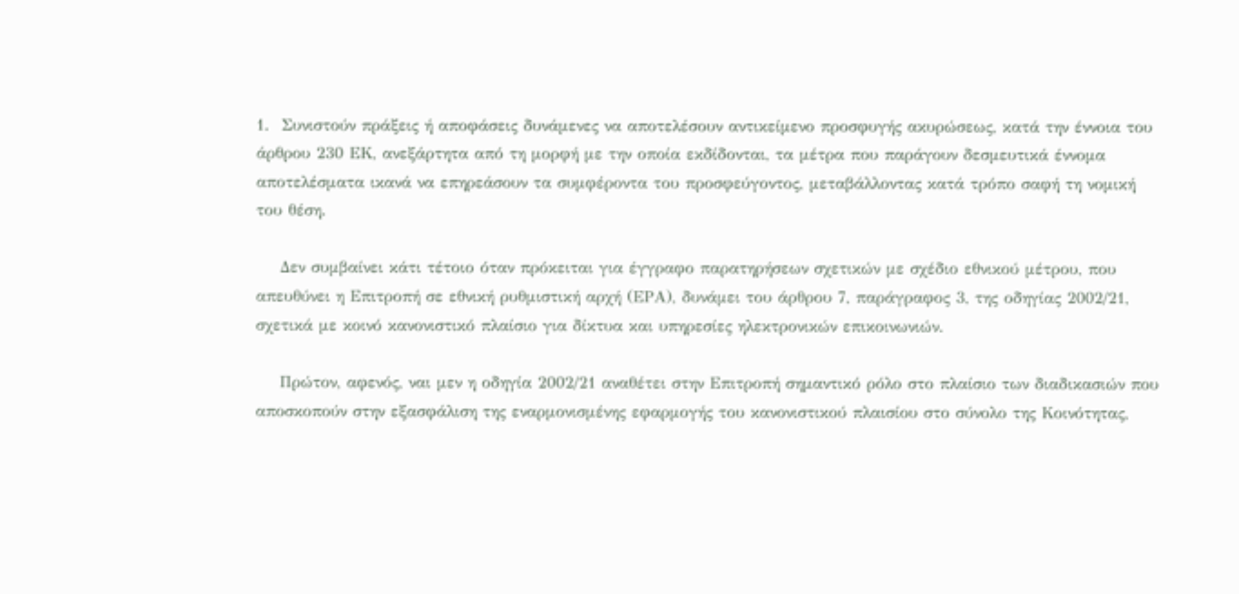1.  Συνιστούν πράξεις ή αποφάσεις δυνάμενες να αποτελέσουν αντικείμενο προσφυγής ακυρώσεως, κατά την έννοια του άρθρου 230 ΕΚ, ανεξάρτητα από τη μορφή με την οποία εκδίδονται, τα μέτρα που παράγουν δεσμευτικά έννομα αποτελέσματα ικανά να επηρεάσουν τα συμφέροντα του προσφεύγοντος, μεταβάλλοντας κατά τρόπο σαφή τη νομική του θέση.

    Δεν συμβαίνει κάτι τέτοιο όταν πρόκειται για έγγραφο παρατηρήσεων σχετικών με σχέδιο εθνικού μέτρου, που απευθύνει η Επιτροπή σε εθνική ρυθμιστική αρχή (ΕΡΑ), δυνάμει του άρθρου 7, παράγραφος 3, της οδηγίας 2002/21, σχετικά με κοινό κανονιστικό πλαίσιο για δίκτυα και υπηρεσίες ηλεκτρονικών επικοινωνιών.

    Πρώτον, αφενός, ναι μεν η οδηγία 2002/21 αναθέτει στην Επιτροπή σημαντικό ρόλο στο πλαίσιο των διαδικασιών που αποσκοπούν στην εξασφάλιση της εναρμονισμένης εφαρμογής του κανονιστικού πλαισίου στο σύνολο της Κοινότητας,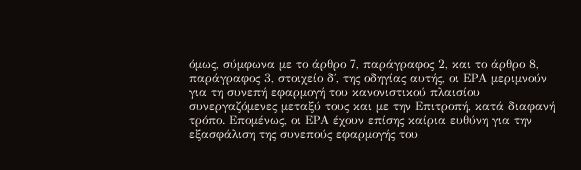όμως, σύμφωνα με το άρθρο 7, παράγραφος 2, και το άρθρο 8, παράγραφος 3, στοιχείο δ΄, της οδηγίας αυτής, οι ΕΡΑ μεριμνούν για τη συνεπή εφαρμογή του κανονιστικού πλαισίου συνεργαζόμενες μεταξύ τους και με την Επιτροπή, κατά διαφανή τρόπο. Επομένως, οι ΕΡΑ έχουν επίσης καίρια ευθύνη για την εξασφάλιση της συνεπούς εφαρμογής του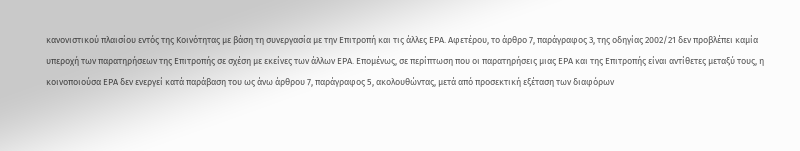κανονιστικού πλαισίου εντός της Κοινότητας με βάση τη συνεργασία με την Επιτροπή και τις άλλες ΕΡΑ. Αφετέρου, το άρθρο 7, παράγραφος 3, της οδηγίας 2002/21 δεν προβλέπει καμία υπεροχή των παρατηρήσεων της Επιτροπής σε σχέση με εκείνες των άλλων ΕΡΑ. Επομένως, σε περίπτωση που οι παρατηρήσεις μιας ΕΡΑ και της Επιτροπής είναι αντίθετες μεταξύ τους, η κοινοποιούσα ΕΡΑ δεν ενεργεί κατά παράβαση του ως άνω άρθρου 7, παράγραφος 5, ακολουθώντας, μετά από προσεκτική εξέταση των διαφόρων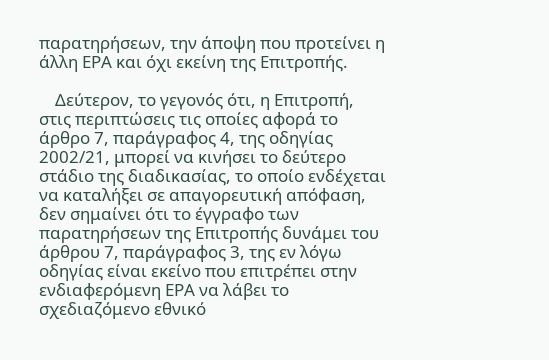παρατηρήσεων, την άποψη που προτείνει η άλλη ΕΡΑ και όχι εκείνη της Επιτροπής.

    Δεύτερον, το γεγονός ότι, η Επιτροπή, στις περιπτώσεις τις οποίες αφορά το άρθρο 7, παράγραφος 4, της οδηγίας 2002/21, μπορεί να κινήσει το δεύτερο στάδιο της διαδικασίας, το οποίο ενδέχεται να καταλήξει σε απαγορευτική απόφαση, δεν σημαίνει ότι το έγγραφο των παρατηρήσεων της Επιτροπής δυνάμει του άρθρου 7, παράγραφος 3, της εν λόγω οδηγίας είναι εκείνο που επιτρέπει στην ενδιαφερόμενη ΕΡΑ να λάβει το σχεδιαζόμενο εθνικό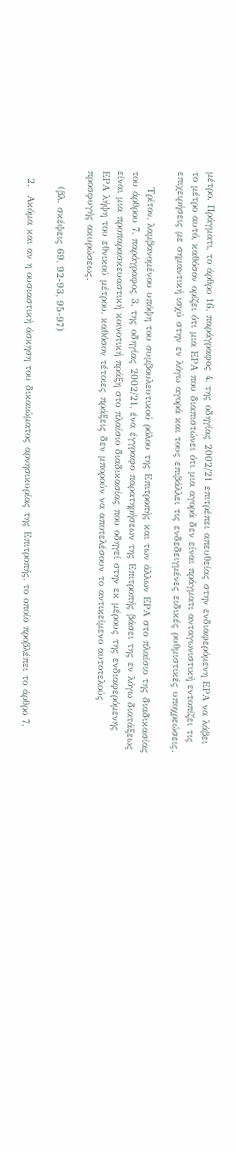μέτρο. Πράγματι, το άρθρο 16, παράγραφος 4, της οδηγίας 2002/21 επιτρέπει απευθείας στην ενδιαφερόμενη ΕΡΑ να λάβει το μέτρο αυτό, καθόσον ορίζει ότι μια ΕΡΑ που διαπιστώνει ότι μια αγορά δεν είναι πράγματι ανταγωνιστική εντοπίζει τις επιχειρήσεις με σημαντική ισχύ στην εν λόγω αγορά και τους επιβάλλει τις ενδεδειγμένες ειδικές ρυθμιστικές υποχρεώσεις.

    Τρίτον, λαμβανομένου υπόψη του συμβουλευτικού ρόλου της Επιτροπής και των άλλων ΕΡΑ στο πλαίσιο της διαδικασίας του άρθρου 7, παράγραφος 3, της οδηγίας 2002/21, ένα έγγραφο παρατηρήσεων της Επιτροπής βάσει της εν λόγω διατάξεως είναι μια προπαρασκευαστική κοινοτική πράξη στο πλαίσιο διαδικασίας που οδηγεί στην εκ μέρους της ενδιαφερόμενης ΕΡΑ λήψη του εθνικού μέτρου, καθόσον τέτοιες πράξεις δεν μπορούν να αποτελέσουν το αντικείμενο αυτοτελούς προσφυγής ακυρώσεως.

    (βλ. σκέψεις 69, 92-93, 95-97)

  2.  Ακόμα και αν η ουσιαστική άσκηση του δικαιώματος αρνησικυρίας της Επιτροπής, το οποίο προβλέπει το άρθρο 7,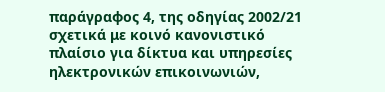παράγραφος 4, της οδηγίας 2002/21 σχετικά με κοινό κανονιστικό πλαίσιο για δίκτυα και υπηρεσίες ηλεκτρονικών επικοινωνιών,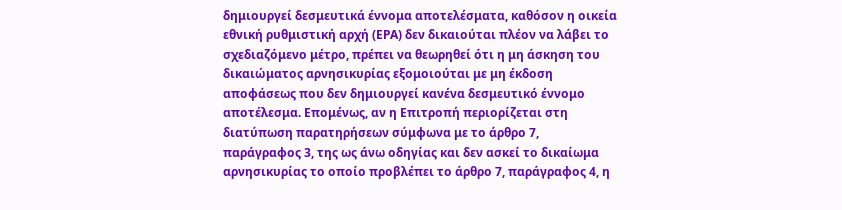δημιουργεί δεσμευτικά έννομα αποτελέσματα, καθόσον η οικεία εθνική ρυθμιστική αρχή (ΕΡΑ) δεν δικαιούται πλέον να λάβει το σχεδιαζόμενο μέτρο, πρέπει να θεωρηθεί ότι η μη άσκηση του δικαιώματος αρνησικυρίας εξομοιούται με μη έκδοση αποφάσεως που δεν δημιουργεί κανένα δεσμευτικό έννομο αποτέλεσμα. Επομένως, αν η Επιτροπή περιορίζεται στη διατύπωση παρατηρήσεων σύμφωνα με το άρθρο 7, παράγραφος 3, της ως άνω οδηγίας και δεν ασκεί το δικαίωμα αρνησικυρίας το οποίο προβλέπει το άρθρο 7, παράγραφος 4, η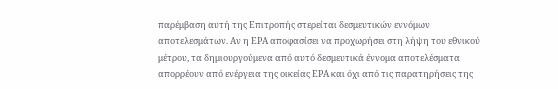παρέμβαση αυτή της Επιτροπής στερείται δεσμευτικών εννόμων αποτελεσμάτων. Αν η ΕΡΑ αποφασίσει να προχωρήσει στη λήψη του εθνικού μέτρου, τα δημιουργούμενα από αυτό δεσμευτικά έννομα αποτελέσματα απορρέουν από ενέργεια της οικείας ΕΡΑ και όχι από τις παρατηρήσεις της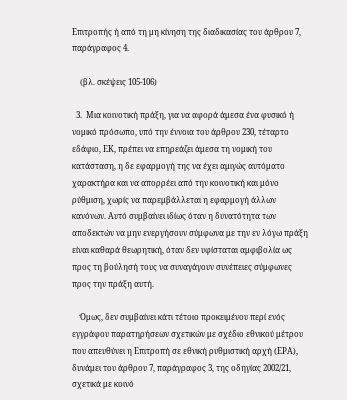Επιτροπής ή από τη μη κίνηση της διαδικασίας του άρθρου 7, παράγραφος 4.

    (βλ. σκέψεις 105-106)

  3.  Μια κοινοτική πράξη, για να αφορά άμεσα ένα φυσικό ή νομικό πρόσωπο, υπό την έννοια του άρθρου 230, τέταρτο εδάφιο, ΕΚ, πρέπει να επηρεάζει άμεσα τη νομική του κατάσταση, η δε εφαρμογή της να έχει αμιγώς αυτόματο χαρακτήρα και να απορρέει από την κοινοτική και μόνο ρύθμιση, χωρίς να παρεμβάλλεται η εφαρμογή άλλων κανόνων. Αυτό συμβαίνει ιδίως όταν η δυνατότητα των αποδεκτών να μην ενεργήσουν σύμφωνα με την εν λόγω πράξη είναι καθαρά θεωρητική, όταν δεν υφίσταται αμφιβολία ως προς τη βούλησή τους να συναγάγουν συνέπειες σύμφωνες προς την πράξη αυτή.

    Όμως, δεν συμβαίνει κάτι τέτοιο προκειμένου περί ενός εγγράφου παρατηρήσεων σχετικών με σχέδιο εθνικού μέτρου που απευθύνει η Επιτροπή σε εθνική ρυθμιστική αρχή (ΕΡΑ), δυνάμει του άρθρου 7, παράγραφος 3, της οδηγίας 2002/21, σχετικά με κοινό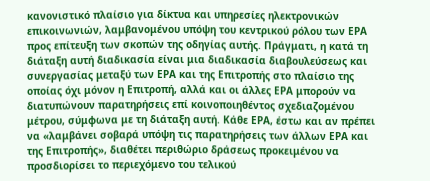κανονιστικό πλαίσιο για δίκτυα και υπηρεσίες ηλεκτρονικών επικοινωνιών, λαμβανομένου υπόψη του κεντρικού ρόλου των ΕΡΑ προς επίτευξη των σκοπών της οδηγίας αυτής. Πράγματι, η κατά τη διάταξη αυτή διαδικασία είναι μια διαδικασία διαβουλεύσεως και συνεργασίας μεταξύ των ΕΡΑ και της Επιτροπής στο πλαίσιο της οποίας όχι μόνον η Επιτροπή, αλλά και οι άλλες ΕΡΑ μπορούν να διατυπώνουν παρατηρήσεις επί κοινοποιηθέντος σχεδιαζομένου μέτρου, σύμφωνα με τη διάταξη αυτή. Κάθε ΕΡΑ, έστω και αν πρέπει να «λαμβάνει σοβαρά υπόψη τις παρατηρήσεις των άλλων ΕΡΑ και της Επιτροπής», διαθέτει περιθώριο δράσεως προκειμένου να προσδιορίσει το περιεχόμενο του τελικού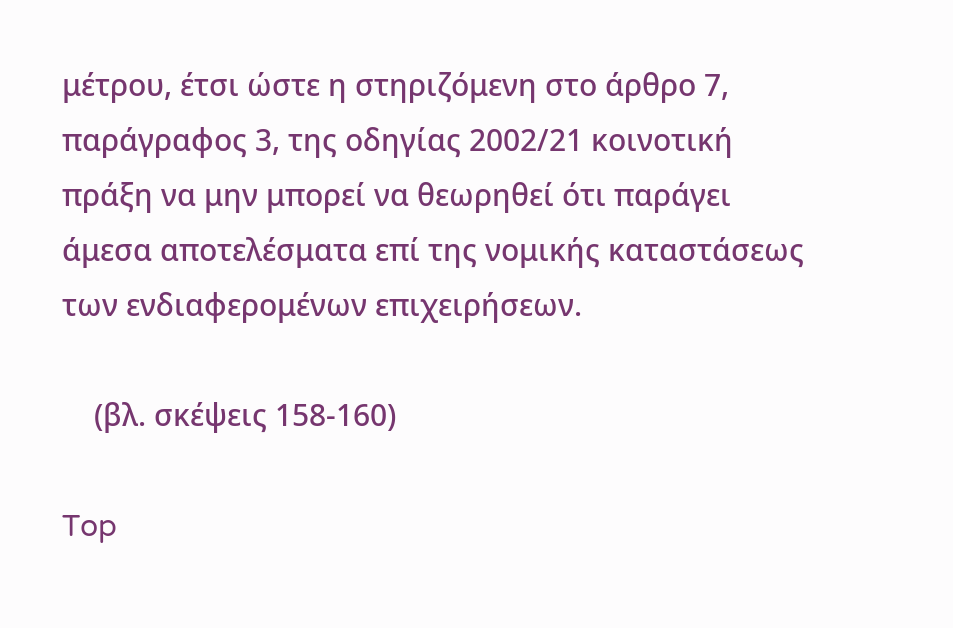μέτρου, έτσι ώστε η στηριζόμενη στο άρθρο 7, παράγραφος 3, της οδηγίας 2002/21 κοινοτική πράξη να μην μπορεί να θεωρηθεί ότι παράγει άμεσα αποτελέσματα επί της νομικής καταστάσεως των ενδιαφερομένων επιχειρήσεων.

    (βλ. σκέψεις 158-160)

Top